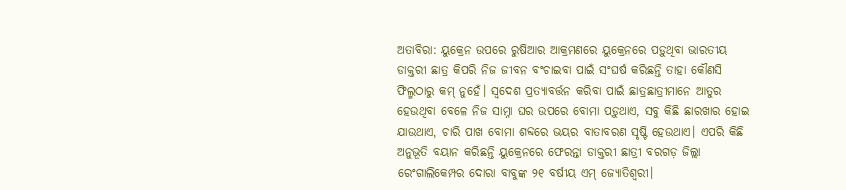ଅତାବିରା: ୟୁକ୍ରେନ ଉପରେ ରୁଷିଆର ଆକ୍ରମଣରେ ୟୁକ୍ରେନରେ ପଡ଼ୁଥିବା ଭାରତୀୟ ଡାକ୍ତରୀ ଛାତ୍ର କିପରି ନିଜ ଜୀବନ ବଂଚାଇବା ପାଇଁ ସଂଘର୍ଷ କରିଛନ୍ତି ତାହା କୌଣସି ଫିଲ୍ମଠାରୁ କମ୍ ନୁହେଁ। ସ୍ବଦେଶ ପ୍ରତ୍ୟାବର୍ତ୍ତନ କରିବା ପାଇଁ ଛାତ୍ରଛାତ୍ରୀମାନେ ଆତୁର ହେଉଥିବା ବେଳେ ନିଜ ସାମ୍ନା ଘର ଉପରେ ବୋମା ପଡ଼ୁଥାଏ, ସବୁ କିଛି ଛାରଖାର ହୋଇ ଯାଉଥାଏ, ଚାରି ପାଖ ବୋମା ଶବ୍ଦରେ ଭୟର ବାତାବରଣ ସୃଷ୍ଟି ହେଉଥାଏ। ଏପରି କିଛି ଅନୁଭୂତି ବୟାନ କରିଛନ୍ତି ୟୁକ୍ରେନରେ ଫେରନ୍ତା ଡାକ୍ତରୀ ଛାତ୍ରୀ ବରଗଡ଼ ଜିଲ୍ଲା ରେଂଗାଲିକେମ୍ପର ଦୋରା ବାବୁଙ୍କ ୨୧ ବର୍ଷୀୟ ଏମ୍ ଜ୍ୟୋତିଶ୍ବରୀ।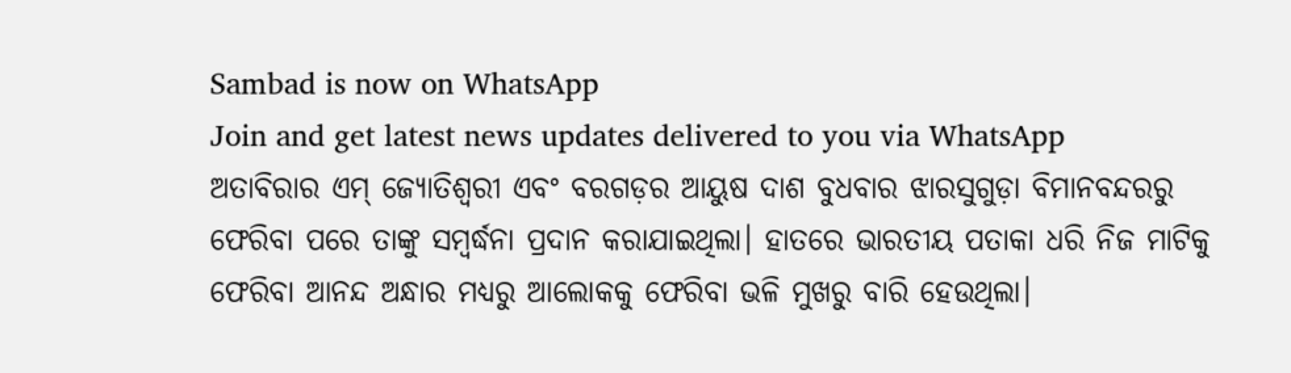Sambad is now on WhatsApp
Join and get latest news updates delivered to you via WhatsApp
ଅତାବିରାର ଏମ୍ ଜ୍ୟୋତିଶ୍ବରୀ ଏବଂ ବରଗଡ଼ର ଆୟୁଷ ଦାଶ ବୁଧବାର ଝାରସୁଗୁଡ଼ା ବିମାନବନ୍ଦରରୁ ଫେରିବା ପରେ ତାଙ୍କୁ ସମ୍ବର୍ଦ୍ଧନା ପ୍ରଦାନ କରାଯାଇଥିଲା। ହାତରେ ଭାରତୀୟ ପତାକା ଧରି ନିଜ ମାଟିକୁ ଫେରିବା ଆନନ୍ଦ ଅନ୍ଧାର ମଧ୍ୟରୁ ଆଲୋକକୁ ଫେରିବା ଭଳି ମୁଖରୁ ବାରି ହେଉଥିଲା।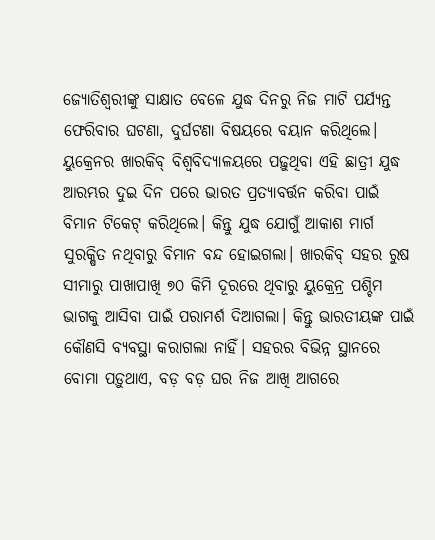ଜ୍ୟୋତିଶ୍ବରୀଙ୍କୁ ସାକ୍ଷାତ ବେଳେ ଯୁଦ୍ଧ ଦିନରୁ ନିଜ ମାଟି ପର୍ଯ୍ୟନ୍ତ ଫେରିବାର ଘଟଣା, ଦୁର୍ଘଟଣା ବିଷୟରେ ବୟାନ କରିଥିଲେ।
ୟୁକ୍ରେନର ଖାରକିବ୍ ବିଶ୍ବବିଦ୍ୟାଳୟରେ ପଢ଼ୁଥିବା ଏହି ଛାତ୍ରୀ ଯୁଦ୍ଧ ଆରମ୍ଭର ଦୁଇ ଦିନ ପରେ ଭାରତ ପ୍ରତ୍ୟାବର୍ତ୍ତନ କରିବା ପାଇଁ ବିମାନ ଟିକେଟ୍ କରିଥିଲେ। କିନ୍ତୁ ଯୁଦ୍ଧ ଯୋଗୁଁ ଆକାଶ ମାର୍ଗ ସୁରକ୍ଷିତ ନଥିବାରୁ ବିମାନ ବନ୍ଦ ହୋଇଗଲା। ଖାରକିବ୍ ସହର ରୁଷ ସୀମାରୁ ପାଖାପାଖି ୭୦ କିମି ଦୂରରେ ଥିବାରୁ ୟୁକ୍ରେନ୍ର ପଶ୍ଚିମ ଭାଗକୁ ଆସିବା ପାଇଁ ପରାମର୍ଶ ଦିଆଗଲା। କିନ୍ତୁ ଭାରତୀୟଙ୍କ ପାଇଁ କୌଣସି ବ୍ୟବସ୍ଥା କରାଗଲା ନାହିଁ। ସହରର ବିଭିନ୍ନ ସ୍ଥାନରେ ବୋମା ପଡ଼ୁଥାଏ, ବଡ଼ ବଡ଼ ଘର ନିଜ ଆଖି ଆଗରେ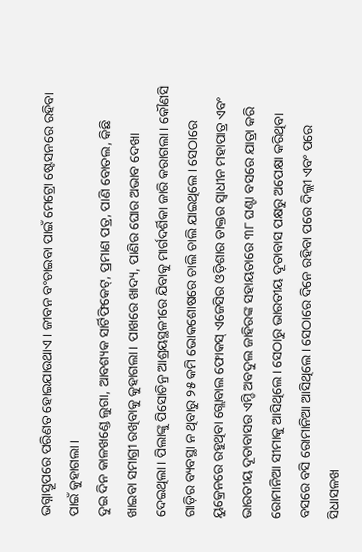ଭଗ୍ନାସ୍ତୂପରେ ପରିଣତ ହୋଇଯାଉଥାଏ। ଜୀବନ ବଂଚାଇବା ପାଇଁ ମେଟ୍ରୋ ଷ୍ଟେସନରେ ରହିବା ପାଇଁ କୁହାଗଲା।
ଦୁଇ ଦିନ କାଳଖଣ୍ଡେ ଲୁଗା, ଆବଶ୍ୟକ ସାର୍ଟିଫିକେଟ୍, ପ୍ରମାଣ ପତ୍ର, ପାଣି ବୋତଲ, କିଛି ଖାଇବା ସମାଗ୍ରୀ ରଖିବାକୁ କୁହାଗଲା। ପାଖରେ ଖାଦ୍ୟ, ପାଣିର ଘୋର ଅଭାବ ଦେଖା ଦେଇଥିଲା। ପିଲାଙ୍କୁ ପିସୋଚିନ୍ର ଆଶ୍ରୟସ୍ଥଳୀରେ ଯିବାକୁ ମାର୍ଗଦର୍ଶିକା ଜାରି କରାଗଲା। କୌଣସି ଗାଡ଼ିର ବ୍ୟବସ୍ଥା ନ ଥିବାରୁ ୨୫ କମି ଭୋକଶୋଷରେ ଚାଲି ଚାଲି ଯାଇଥିଲେ। ସେଠାରେ ୟୁକ୍ରେନରେ ରହୁଥିବା ଗ୍ଲୋବାଲ ଫୋକସ୍ ଏଜେସିର ଓଡ଼ିଶାର ଡାକ୍ତର ସ୍ବାଧୀନ ମହାପାତ୍ର ଏବଂ ଭାରତୀୟ ଦୂତାବାସର ଏମ୍ଡି ଅବଦୁଲ ଜାହିରଙ୍କ ସହାୟତାରେ ୩୮ ଘଣ୍ଟା ବସରେ ଯାତ୍ରା କରି ରୋମାନିଆ ସୀମାକୁ ଆସିଥିଲେ। ସେଠାରୁ ଭାରତୀୟ ଦୂତାବାସ ପକ୍ଷରୁ ଅପେକ୍ଷା କରିଥିବା ବସରେ ବସି ରୋମାନିଆ ଆସିଥିଲେ। ସେଠାରେ ଦିନେ ରହିବା ପରେ ଦିଲ୍ଲୀ ଏବଂ ପରେ ସିଧାସଳଖ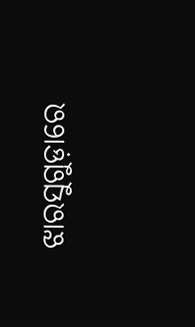ଝାରସୁଗୁଡ଼ାରେ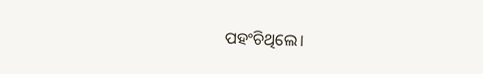ପହଂଚିଥିଲେ।